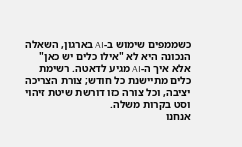כשממפים שימוש ב-AI בארגון, השאלה הנכונה היא לא "אילו כלים יש כאן" אלא איך ה-AI מגיע לדאטה. רשימת כלים מתיישנת כל חודש; צורת הצריכה יציבה, וכל צורה כזו דורשת שיטת זיהוי וסט בקרות משלה.
אנחנו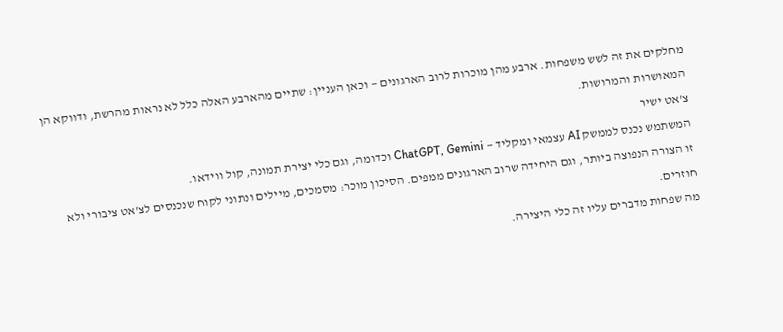מחלקים את זה לשש משפחות. ארבע מהן מוכרות לרוב הארגונים — וכאן העניין: שתיים מהארבע האלה כלל לא נראות מהרשת, ודווקא הן המאושרות והמרושות.
צ'אט ישיר
המשתמש נכנס לממשק AI עצמאי ומקליד — ChatGPT, Gemini וכדומה, וגם כלי יצירת תמונה, קול ווידאו.
זו הצורה הנפוצה ביותר, וגם היחידה שרוב הארגונים ממפים. הסיכון מוכר: מסמכים, מיילים ונתוני לקוח שנכנסים לצ'אט ציבורי ולא חוזרים.
מה שפחות מדברים עליו זה כלי היצירה.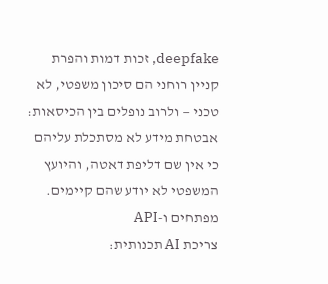deepfake, זכות דמות והפרת קניין רוחני הם סיכון משפטי, לא טכני — ולרוב נופלים בין הכיסאות: אבטחת מידע לא מסתכלת עליהם כי אין שם דליפת דאטה, והיועץ המשפטי לא יודע שהם קיימים.
מפתחים ו-API
צריכת AI תכנותית: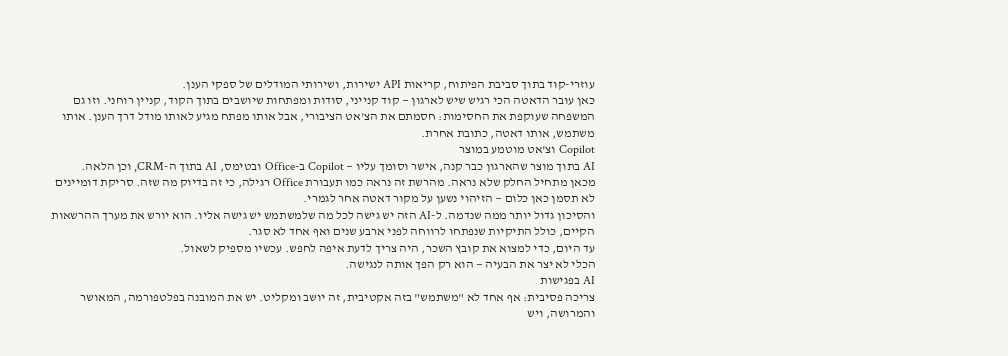עוזרי-קוד בתוך סביבת הפיתוח, קריאות API ישירות, ושירותי המודלים של ספקי הענן.
כאן עובר הדאטה הכי רגיש שיש לארגון — קוד קנייני, סודות ומפתחות שיושבים בתוך הקוד, קניין רוחני. וזו גם המשפחה שעוקפת את החסימות: חסמתם את הצ'אט הציבורי, אבל אותו מפתח מגיע לאותו מודל דרך הענן. אותו משתמש, אותו דאטה, כתובת אחרת.
Copilot וצ'אט מוטמע במוצר
AI בתוך מוצר שהארגון כבר קנה, אישר וסומך עליו — Copilot ב-Office ובטימס, AI בתוך ה-CRM, וכן הלאה.
מכאן מתחיל החלק שלא נראה. מהרשת זה נראה כמו תעבורת Office רגילה, כי זה בדיוק מה שזה. סריקת דומיינים לא תסמן כאן כלום — הזיהוי נשען על מקור דאטה אחר לגמרי.
והסיכון גדול יותר ממה שנדמה. ל-AI הזה יש גישה לכל מה שלמשתמש יש גישה אליו. הוא יורש את מערך ההרשאות הקיים, כולל התיקיות שנפתחו לרווחה לפני ארבע שנים ואף אחד לא סגר.
עד היום, כדי למצוא את קובץ השכר, היה צריך לדעת איפה לחפש. עכשיו מספיק לשאול.
הכלי לא יצר את הבעיה — הוא רק הפך אותה לנגישה.
AI בפגישות
צריכה פסיבית: אף אחד לא "משתמש" בזה אקטיבית, זה יושב ומקליט. יש את המובנה בפלטפורמה, המאושר והמרושה, ויש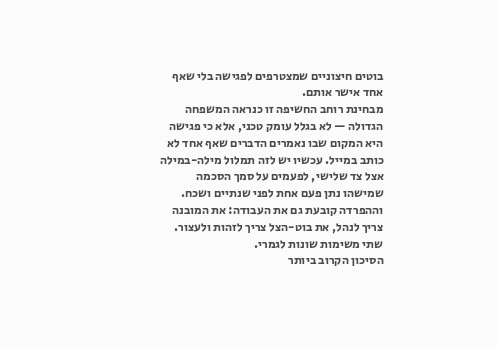בוטים חיצוניים שמצטרפים לפגישה בלי שאף אחד אישר אותם.
מבחינת רוחב החשיפה זו כנראה המשפחה הגדולה — לא בגלל עומק טכני, אלא כי פגישה היא המקום שבו נאמרים הדברים שאף אחד לא כותב במייל. עכשיו יש לזה תמלול מילה-במילה אצל צד שלישי, לפעמים על סמך הסכמה שמישהו נתן פעם אחת לפני שנתיים ושכח.
וההפרדה קובעת גם את העבודה: את המובנה צריך לנהל, את בוט-הצל צריך לזהות ולעצור. שתי משימות שונות לגמרי.
הסיכון הקרוב ביותר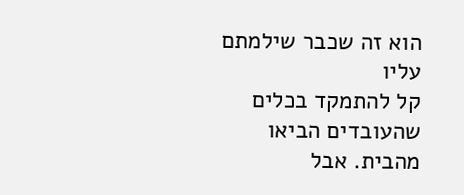הוא זה שכבר שילמתם עליו
קל להתמקד בכלים שהעובדים הביאו מהבית. אבל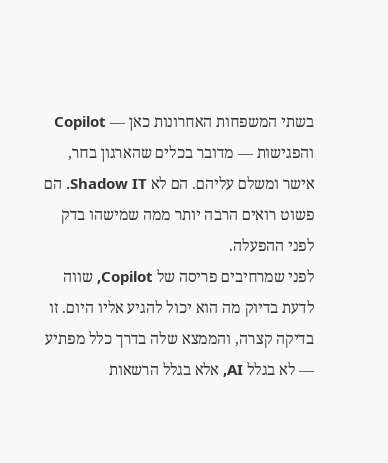בשתי המשפחות האחרונות כאן — Copilot והפגישות — מדובר בכלים שהארגון בחר, אישר ומשלם עליהם. הם לא Shadow IT. הם פשוט רואים הרבה יותר ממה שמישהו בדק לפני ההפעלה.
לפני שמרחיבים פריסה של Copilot, שווה לדעת בדיוק מה הוא יכול להגיע אליו היום. זו בדיקה קצרה, והממצא שלה בדרך כלל מפתיע — לא בגלל AI, אלא בגלל הרשאות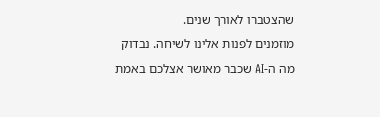שהצטברו לאורך שנים.
מוזמנים לפנות אלינו לשיחה. נבדוק מה ה-AI שכבר מאושר אצלכם באמת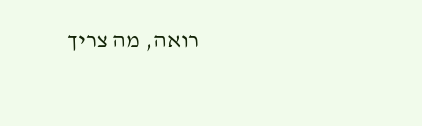רואה, מה צריך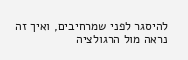להיסגר לפני שמרחיבים, ואיך זה נראה מול הרגולציה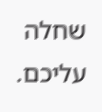שחלה עליכם.